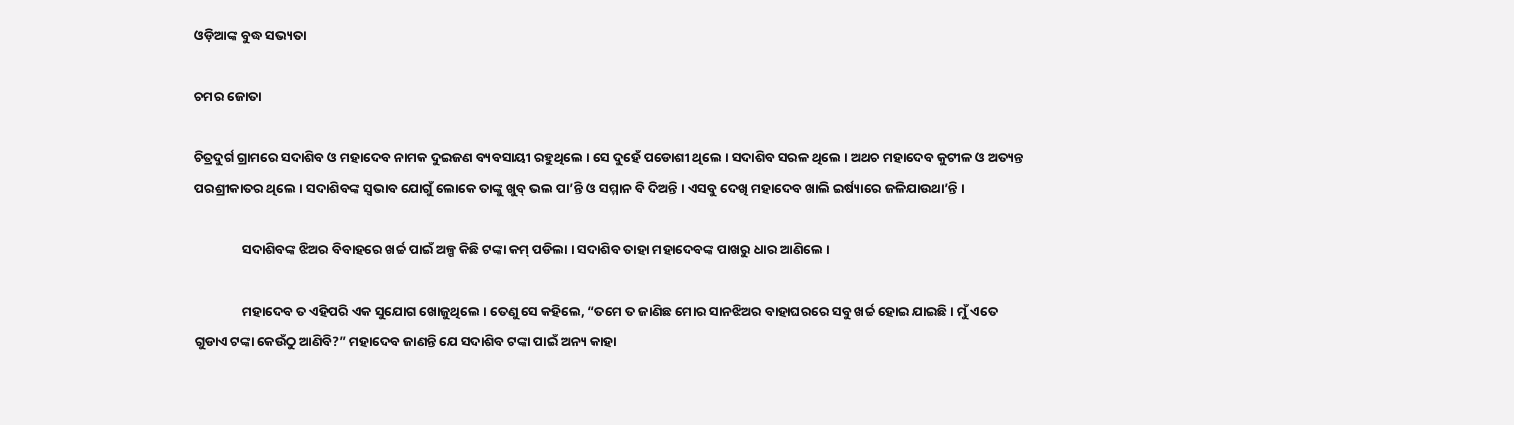ଓଡ଼ିଆଙ୍କ ବୁଦ୍ଧ ସଭ୍ୟତା

ଚମର ଜୋତା

ଚିତ୍ରଦୁର୍ଗ ଗ୍ରାମରେ ସଦାଶିବ ଓ ମହାଦେବ ନାମକ ଦୁଇଜଣ ବ୍ୟବସାୟୀ ରହୁଥିଲେ । ସେ ଦୁହେଁ ପଡୋଶୀ ଥିଲେ । ସଦାଶିବ ସରଳ ଥିଲେ । ଅଥଚ ମହାଦେବ କୁଟୀଳ ଓ ଅତ୍ୟନ୍ତ ପରଶ୍ରୀକାତର ଥିଲେ । ସଦାଶିବଙ୍କ ସ୍ୱଭାବ ଯୋଗୁଁ ଲୋକେ ତାଙ୍କୁ ଖୁବ୍ ଭଲ ପା’ନ୍ତି ଓ ସମ୍ମାନ ବି ଦିଅନ୍ତି । ଏସବୁ ଦେଖି ମହାଦେବ ଖାଲି ଇର୍ଷ୍ୟାରେ ଜଳିଯାଉଥା’ନ୍ତି ।

                ସଦାଶିବଙ୍କ ଝିଅର ବିବାହରେ ଖର୍ଚ୍ଚ ପାଇଁ ଅଳ୍ପ କିଛି ଟଙ୍କା କମ୍ ପଡିଲା । ସଦାଶିବ ତାହା ମହାଦେବଙ୍କ ପାଖରୁ ଧାର ଆଣିଲେ ।

                ମହାଦେବ ତ ଏହିପରି ଏକ ସୁଯୋଗ ଖୋଜୁଥିଲେ । ତେଣୁ ସେ କହିଲେ, “ତମେ ତ ଜାଣିଛ ମୋର ସାନଝିଅର ବାହାଘରରେ ସବୁ ଖର୍ଚ୍ଚ ହୋଇ ଯାଇଛି । ମୁଁ ଏତେ ଗୁଡାଏ ଟଙ୍କା କେଉଁଠୁ ଆଣିବି?” ମହାଦେବ ଜାଣନ୍ତି ଯେ ସଦାଶିବ ଟଙ୍କା ପାଇଁ ଅନ୍ୟ କାହା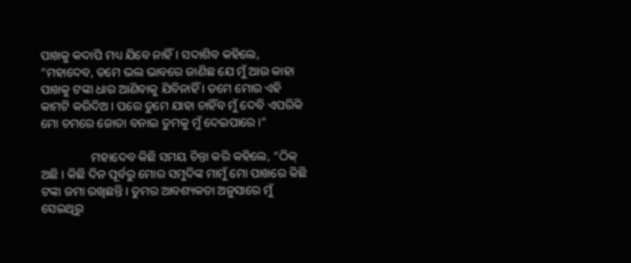ପାଖକୁ କଦାପି ମଧ୍ୟ ଯିବେ ନାହିଁ । ସଦାଶିବ କହିଲେ, “ମହାଦେବ, ତମେ ଭଲ ଭାବରେ ଜାଣିଛ ଯେ ମୁଁ ଆଉ କାହା ପାଖକୁ ଟଙ୍କା ଧାର ଆଣିବାକୁ ଯିବିନାହିଁ । ତମେ ମୋର ଏହି କାମଟି କରିଦିଅ । ପରେ ତୁମେ ଯାହା ଚାହିଁବ ମୁଁ ଦେବି ଏପରିକି ମୋ ଚମରେ ଜୋତା ବନାଇ ତୁମକୁ ମୁଁ ଦେଇପାରେ ।”

                ମହାଦେବ କିଛି ସମୟ ଚିନ୍ତା କରି କହିଲେ, “ଠିକ୍ ଅଛି । କିଛି ଦିନ ପୂର୍ବରୁ ମୋର ସମୁଦିଙ୍କ ମାମୁଁ ମୋ ପାଖରେ କିଛି ଟଙ୍କା ଜମା ରଖିଛନ୍ତି । ତୁମର ଆବଶ୍ୟକତା ଅନୁସାରେ ମୁଁ ସେଇଥିରୁ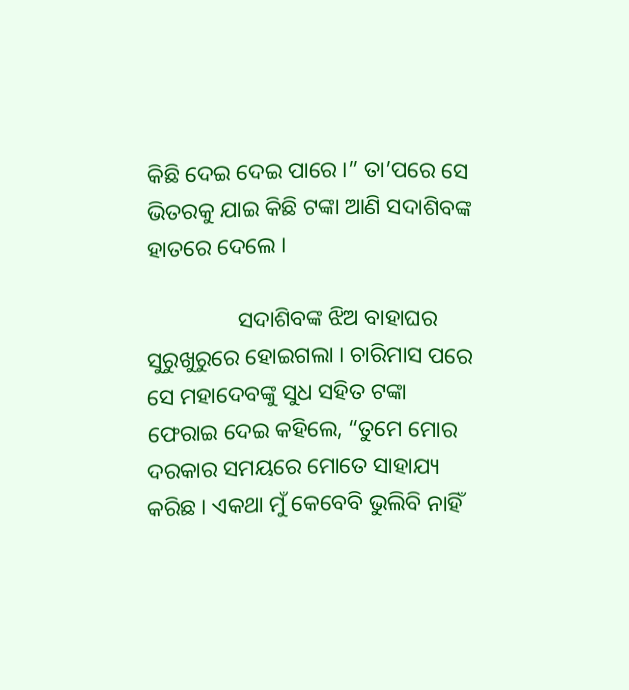କିଛି ଦେଇ ଦେଇ ପାରେ ।” ତା’ପରେ ସେ ଭିତରକୁ ଯାଇ କିଛି ଟଙ୍କା ଆଣି ସଦାଶିବଙ୍କ ହାତରେ ଦେଲେ ।

                ସଦାଶିବଙ୍କ ଝିଅ ବାହାଘର ସୁରୁଖୁରୁରେ ହୋଇଗଲା । ଚାରିମାସ ପରେ ସେ ମହାଦେବଙ୍କୁ ସୁଧ ସହିତ ଟଙ୍କା ଫେରାଇ ଦେଇ କହିଲେ, “ତୁମେ ମୋର ଦରକାର ସମୟରେ ମୋତେ ସାହାଯ୍ୟ କରିଛ । ଏକଥା ମୁଁ କେବେବି ଭୁଲିବି ନାହିଁ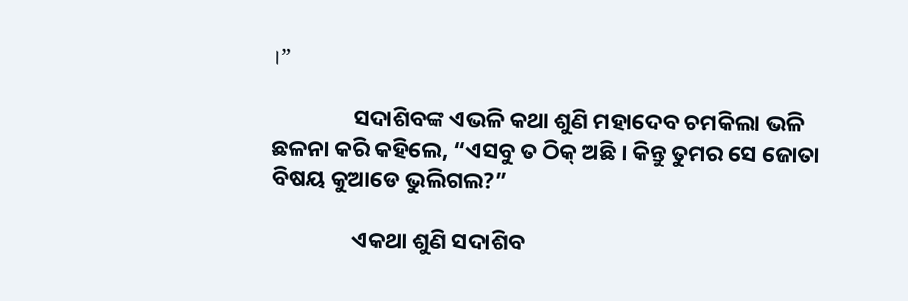।”

                ସଦାଶିବଙ୍କ ଏଭଳି କଥା ଶୁଣି ମହାଦେବ ଚମକିଲା ଭଳି ଛଳନା କରି କହିଲେ, “ଏସବୁ ତ ଠିକ୍ ଅଛି । କିନ୍ତୁ ତୁମର ସେ ଜୋତା ବିଷୟ କୁଆଡେ ଭୁଲିଗଲ?”

                ଏକଥା ଶୁଣି ସଦାଶିବ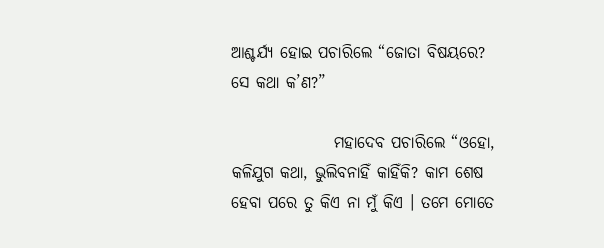ଆଶ୍ଚର୍ଯ୍ୟ ହୋଇ ପଚାରିଲେ “ଜୋତା ବିଷୟରେ? ସେ କଥା କ’ଣ?”

                ମହାଦେବ ପଚାରିଲେ “ଓହୋ, କଳିଯୁଗ କଥା, ଭୁଲିବନାହିଁ କାହିଁକି? କାମ ଶେଷ ହେବା ପରେ ତୁ କିଏ ନା ମୁଁ କିଏ । ତମେ ମୋତେ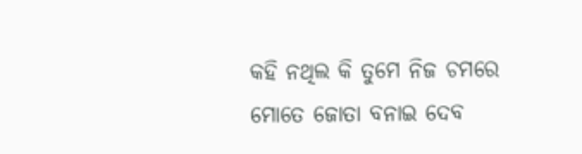କହି ନଥିଲ କି ତୁମେ ନିଜ ଚମରେ ମୋତେ ଜୋତା ବନାଇ ଦେବ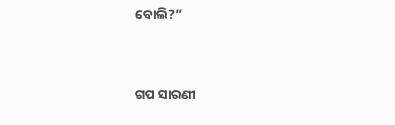ବୋଲି?”


ଗପ ସାରଣୀ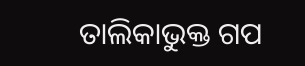ତାଲିକାଭୁକ୍ତ ଗପ